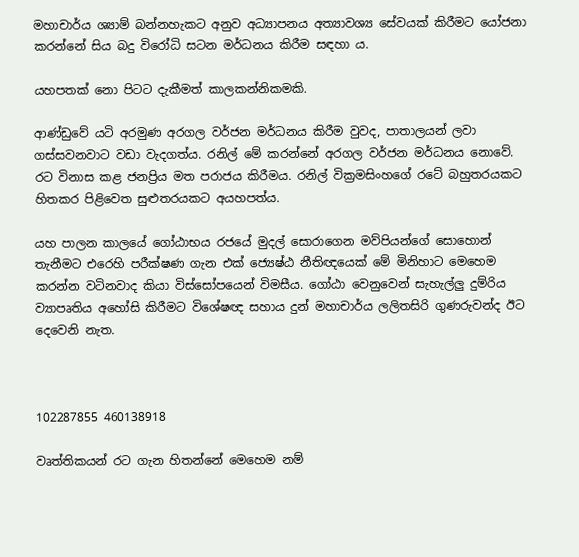මහාචාර්ය ශ්‍යාම් බන්නහැකට අනුව අධ්‍යාපනය අත්‍යාවශ්‍ය සේවයක් කිරීමට යෝජනා කරන්නේ සිය බදු විරෝධි සටන මර්ධනය කිරීම සඳහා ය.

යහපතක් නො පිටට දැකීමත් කාලකන්නිකමකි.

ආණ්ඩුවේ යටි අරමුණ අරගල වර්ජන මර්ධනය කිරීම වුවද, පාතාලයන් ලවා ගස්සවනවාට වඩා වැදගත්ය. රනිල් මේ කරන්නේ අරගල වර්ජන මර්ධනය නොවේ. රට විනාස කළ ජනප්‍රිය මත පරාජය කිරීමය. රනිල් වික්‍රමසිංහගේ රටේ බහුතරයකට හිතකර පිළිවෙත සුළුතරයකට අයහපත්ය.

යහ පාලන කාලයේ ගෝඨාභය රජයේ මුදල් සොරාගෙන මව්පියන්ගේ සොහොන් තැනීමට එරෙහි පරීක්ෂණ ගැන එක් ජ්‍යෙෂ්ඨ නීතිඥයෙක් මේ මිනිහාට මෙහෙම කරන්න වටිනවාද කියා විස්සෝපයෙන් විමසීය. ගෝඨා වෙනුවෙන් සැහැල්ලු දුම්රිය ව්‍යාපෘතිය අහෝසි කිරීමට විශේෂඥ සහාය දුන් මහාචාර්ය ලලිතසිරි ගුණරුවන්ද ඊට දෙවෙනි නැත.



102287855 460138918

වෘත්තිකයන් රට ගැන හිතන්නේ මෙහෙම නම්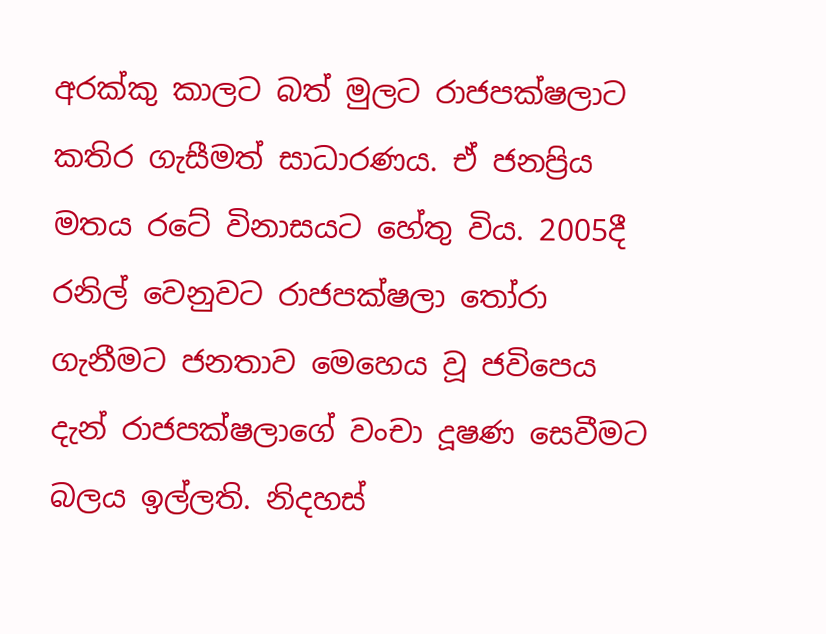අරක්කු කාලට බත් මුලට රාජපක්ෂලාට කතිර ගැසීමත් සාධාරණය. ඒ ජනප්‍රිය මතය රටේ විනාසයට හේතු විය. 2005දී රනිල් වෙනුවට රාජපක්ෂලා තෝරා ගැනීමට ජනතාව මෙහෙය වූ ජවිපෙය දැන් රාජපක්ෂලාගේ වංචා දූෂණ සෙවීමට බලය ඉල්ලති. නිදහස්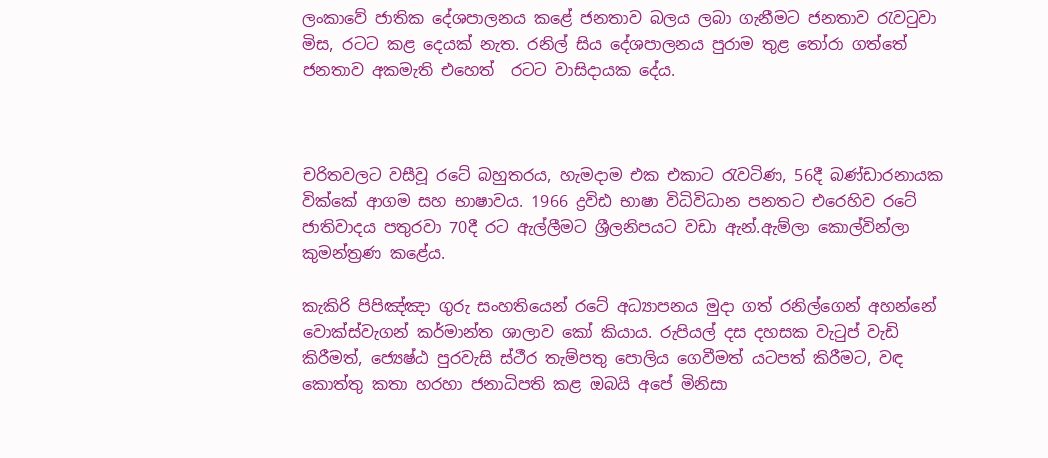ලංකාවේ ජාතික දේශපාලනය කළේ ජනතාව බලය ලබා ගැනීමට ජනතාව රැවටුවා මිස, රටට කළ දෙයක් නැත. රනිල් සිය දේශපාලනය පුරාම තුළ තෝරා ගත්තේ ජනතාව අකමැති එහෙත්  රටට වාසිදායක දේය.



චරිතවලට වසීවූ රටේ බහුතරය, හැමදාම එක එකාට රැවටිණ, 56දී බණ්ඩාරනායක වික්කේ ආගම සහ භාෂාවය. 1966 ද්‍රවිඪ භාෂා විධිවිධාන පනතට එරෙහිව රටේ ජාතිවාදය පතුරවා 70දී රට ඇල්ලීමට ශ්‍රීලනිපයට වඩා ඇන්.ඇම්ලා කොල්වින්ලා කුමන්ත්‍රණ කළේය.

කැකිරි පිපිඤ්ඤා ගුරු සංහතියෙන් රටේ අධ්‍යාපනය මුදා ගත් රනිල්ගෙන් අහන්නේ වොක්ස්වැගන් කර්මාන්ත ශාලාව කෝ කියාය. රුපියල් දස දහසක වැටුප් වැඩි කිරීමත්, ජ්‍යෙෂ්ඨ පුරවැසි ස්ථීර තැම්පතු පොලිය ගෙවීමත් යටපත් කිරීමට, වඳ කොත්තු කතා හරහා ජනාධිපති කළ ඔබයි අපේ මිනිසා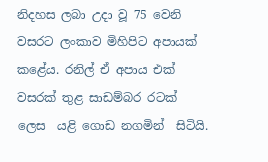නිදහස ලබා උදා වූ 75 වෙනි වසරට ලංකාව මිහිපිට අපායක් කළේය. රනිල් ඒ අපාය එක් වසරක් තුළ සාඩම්බර රටක් ලෙස  යළි ගොඩ නගමින්  සිටියි.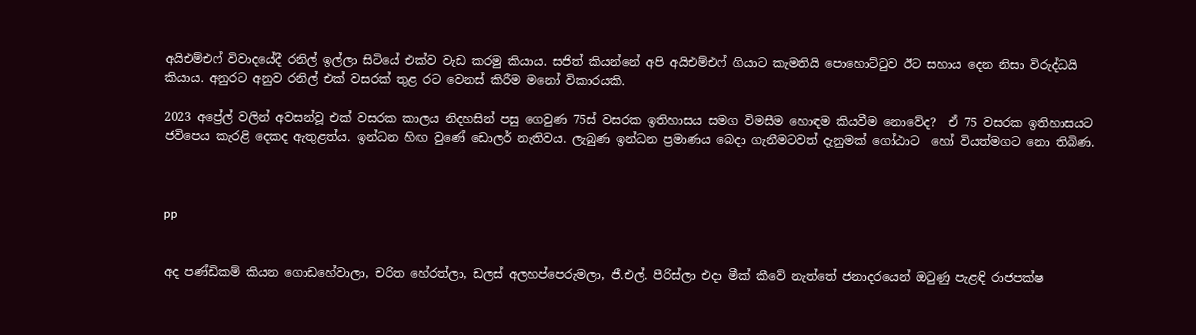අයිඑම්එෆ් විවාදයේදී රනිල් ඉල්ලා සිටියේ එක්ව වැඩ කරමු කියාය. සජිත් කියන්නේ අපි අයිඑම්එෆ් ගියාට කැමතියි පොහොට්ටුව ඊට සහාය දෙන නිසා විරුද්ධයි කියාය. අනුරට අනුව රනිල් එක් වසරක් තුළ රට වෙනස් කිරීම මනෝ විකාරයකි.

2023 අප්‍රේල් වලින් අවසන්වූ එක් වසරක කාලය නිදහසින් පසු ගෙවුණ 75ස් වසරක ඉතිහාසය සමග විමසීම හොඳම කියවීම නොවේද?  ඒ 75 වසරක ඉතිහාසයට ජවිපෙය කැරළි දෙකද ඇතුළත්ය. ඉන්ධන හිඟ වුණේ ඩොලර් නැතිවය. ලැබුණ ඉන්ධන ප්‍රමාණය බෙදා ගැනීමටවත් දැනුමක් ගෝඨාට  හෝ වියත්මගට නො තිබිණ.



pp


අද පණ්ඩිකම් කියන ගොඩහේවාලා, චරිත හේරත්ලා, ඩලස් අලහප්පෙරුමලා, ජී.එල්. පීරිස්ලා එදා මීක් කීවේ නැත්තේ ජනාදරයෙන් ඔටුණු පැළඳි රාජපක්ෂ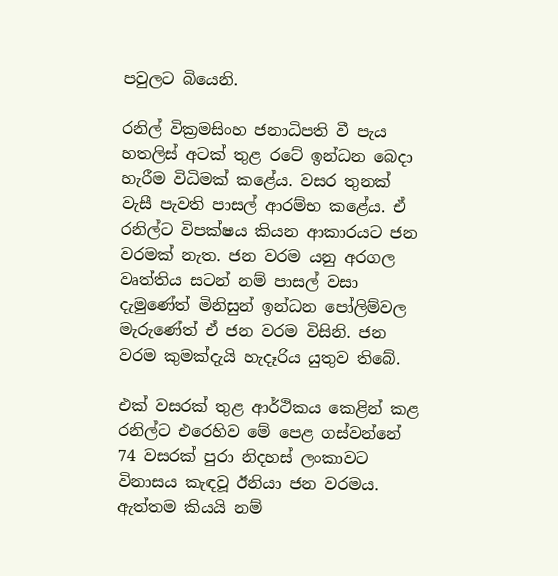පවුලට බියෙනි.

රනිල් වික්‍රමසිංහ ජනාධිපති වී පැය හතලිස් අටක් තුළ රටේ ඉන්ධන බෙදා හැරීම විධිමක් කළේය. වසර තුනක් වැසී පැවති පාසල් ආරම්භ කළේය. ඒ රනිල්ට විපක්ෂය කියන ආකාරයට ජන වරමක් නැත. ජන වරම යනු අරගල වෘත්තිය සටන් නම් පාසල් වසා දැමුණේත් මිනිසුන් ඉන්ධන පෝලිම්වල මැරුණේත් ඒ ජන වරම විසිනි. ජන වරම කුමක්දැයි හැදෑරිය යුතුව තිබේ.

එක් වසරක් තුළ ආර්ථිකය කෙළින් කළ රනිල්ට එරෙහිව මේ පෙළ ගස්වන්නේ 74 වසරක් පුරා නිදහස් ලංකාවට විනාසය කැඳවූ ඊනියා ජන වරමය. ඇත්තම කියයි නම්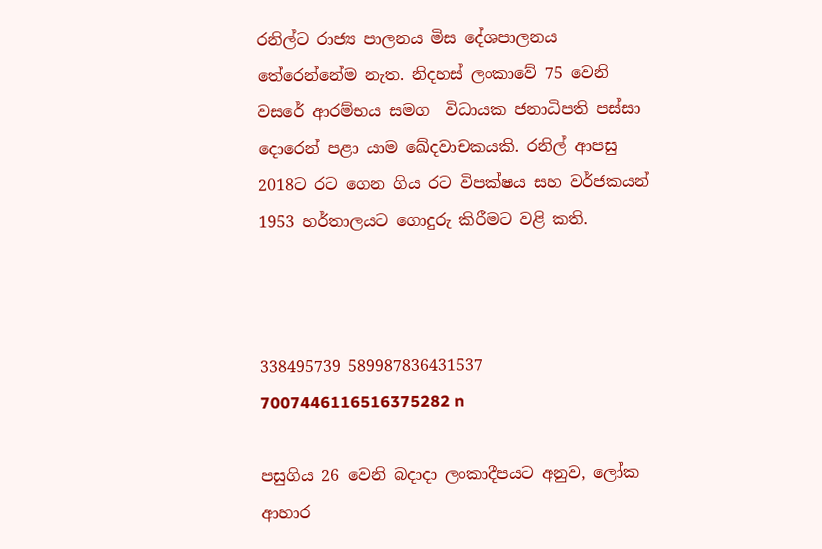රනිල්ට රාජ්‍ය පාලනය මිස දේශපාලනය තේරෙන්නේම නැත. නිදහස් ලංකාවේ 75 වෙනි වසරේ ආරම්භය සමග  විධායක ජනාධිපති පස්සා දොරෙන් පළා යාම ඛේදවාචකයකි. රනිල් ආපසු 2018ට රට ගෙන ගිය රට විපක්ෂය සහ වර්ජකයන් 1953 හර්තාලයට ගොදුරු කිරීමට වළි කති.



338495739 589987836431537 7007446116516375282 n

පසුගිය 26 වෙනි බදාදා ලංකාදීපයට අනුව, ලෝක ආහාර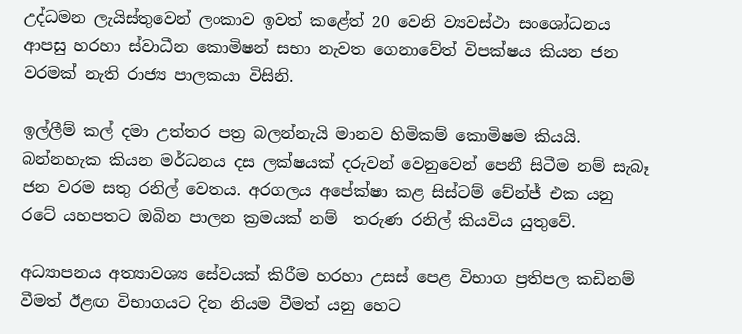උද්ධමන ලැයිස්තුවෙන් ලංකාව ඉවත් කළේත් 20 වෙනි ව්‍යවස්ථා සංශෝධනය ආපසු හරහා ස්වාධීන කොමිෂන් සභා නැවත ගෙනාවේත් විපක්ෂය කියන ජන වරමක් නැති රාජ්‍ය පාලකයා විසිනි.

ඉල්ලීම් කල් දමා උත්තර පත්‍ර බලන්නැයි මානව හිමිකම් කොමිෂම කියයි. බන්නහැක කියන මර්ධනය දස ලක්ෂයක් දරුවන් වෙනුවෙන් පෙනී සිටීම නම් සැබෑ ජන වරම සතු රනිල් වෙතය. අරගලය අපේක්ෂා කළ සිස්ටම් චේන්ජ් එක යනු රටේ යහපතට ඔබින පාලන ක්‍රමයක් නම්  තරුණ රනිල් කියවිය යුතුවේ.

අධ්‍යාපනය අත්‍යාවශ්‍ය සේවයක් කිරීම හරහා උසස් පෙළ විභාග ප්‍රතිපල කඩිනම් වීමත් ඊළඟ විභාගයට දින නියම වීමත් යනු හෙට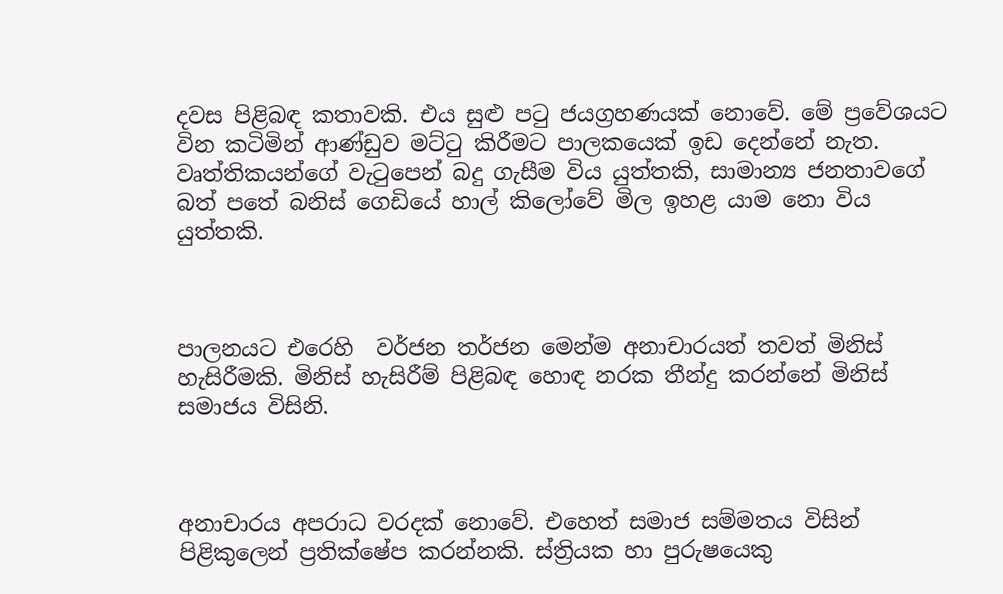දවස පිළිබඳ කතාවකි. එය සුළු පටු ජයග්‍රහණයක් නොවේ. මේ ප්‍රවේශයට වින කටිමින් ආණ්ඩුව මට්ටු කිරීමට පාලකයෙක් ඉඩ දෙන්නේ නැත. වෘත්තිකයන්ගේ වැටුපෙන් බදු ගැසීම විය යුත්තකි, සාමාන්‍ය ජනතාවගේ බත් පතේ බනිස් ගෙඩියේ හාල් කිලෝවේ මිල ඉහළ යාම නො විය යුත්තකි.



පාලනයට එරෙහි  වර්ජන තර්ජන මෙන්ම අනාචාරයත් තවත් මිනිස් හැසිරීමකි. මිනිස් හැසිරීම් පිළිබඳ හොඳ නරක තීන්දු කරන්නේ මිනිස් සමාජය විසිනි.



අනාචාරය අපරාධ වරදක් නොවේ. එහෙත් සමාජ සම්මතය විසින් පිළිකුලෙන් ප්‍රතික්ෂේප කරන්නකි. ස්ත්‍රියක හා පුරුෂයෙකු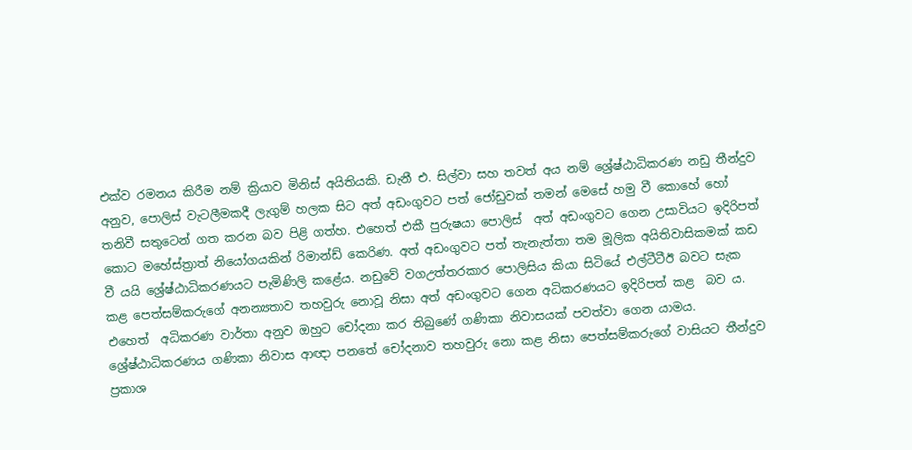එක්ව රමනය කිරීම නම් ක්‍රියාව මිනිස් අයිතියකි. ඩැනී එ. සිල්වා සහ තවත් අය නම් ශ්‍රේෂ්ඨාධිකරණ නඩු තීන්දුව අනුව, පොලිස් වැටලීමකදී ලැගුම් හලක සිට අත් අඩංගුවට පත් ජෝඩුවක් තමන් මෙසේ හමු වී කොහේ හෝ තනිවී සතුටෙන් ගත කරන බව පිළි ගත්හ. එහෙත් එකී පුරුෂයා පොලිස්  අත් අඩංගුවට ගෙන උසාවියට ඉදිරිපත් කොට මහේස්ත්‍රාත් නියෝගයකින් රිමාන්ඩ් කෙරිණ. අත් අඩංගුවට පත් තැනැත්තා තම මූලික අයිතිවාසිකමක් කඩ වී යයි ශ්‍රේෂ්ඨාධිකරණයට පැමිණිලි කළේය. නඩුවේ වගඋත්තරකාර පොලිසිය කියා සිටියේ එල්ටීටීඊ බවට සැක කළ පෙත්සම්කරුගේ අනන්‍යතාව තහවුරු නොවූ නිසා අත් අඩංගුවට ගෙන අධිකරණයට ඉදිරිපත් කළ  බව ය. එහෙත්  අධිකරණ වාර්තා අනුව ඔහුට චෝදනා කර තිබුණේ ගණිකා නිවාසයක් පවත්වා ගෙන යාමය. ශ්‍රේෂ්ඨාධිකරණය ගණිකා නිවාස ආඥා පනතේ චෝදනාව තහවුරු නො කළ නිසා පෙත්සම්කරුගේ වාසියට තීන්දුව ප්‍රකාශ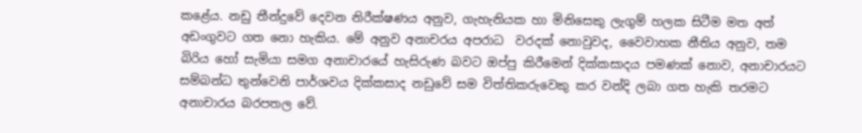කළේය. නඩු තීන්දුවේ දෙවන නිරීක්ෂණය අනුව, ගැහැනියක හා මිනිසෙකු ලැගුම් හලක සිටීම මත අත් අඩංගුවට ගත නො හැකිය. මේ අනුව අනාචරය අපරාධ  වරදක් නොවුවද, වෛවාහක නීතිය අනුව, තම බිරිය හෝ සැමියා සමග අනාචාරයේ හැසිරුණ බවට ඔප්පු කිරීමෙන් දික්කසාදය පමණක් නොව, අනාචාරයට සම්බන්ධ තුන්වෙනි පාර්ශවය දික්කසාද නඩුවේ සම විත්තිකරුවෙකු කර වන්දි ලබා ගත හැකි තරමට අනාචාරය බරපතල වේ.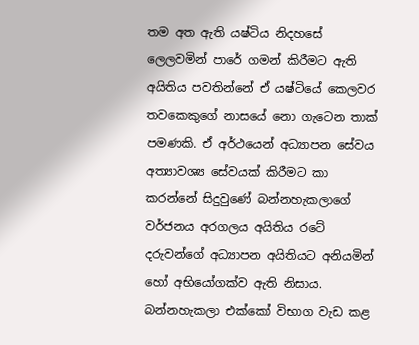තම අත ඇති යෂ්ටිය නිදහසේ ලෙලවමින් පාරේ ගමන් කිරීමට ඇති අයිතිය පවතින්නේ ඒ යෂ්ටියේ කෙලවර තවකෙකුගේ නාසයේ නො ගැටෙන තාක් පමණකි. ඒ අර්ථයෙන් අධ්‍යාපන සේවය අත්‍යාවශ්‍ය සේවයක් කිරීමට කා කරන්නේ සිදුවුණේ බන්නහැකලාගේ වර්ජනය අරගලය අයිතිය රටේ දරුවන්ගේ අධ්‍යාපන අයිතියට අනියමින් හෝ අභියෝගක්ව ඇති නිසාය. බන්නහැකලා එක්කෝ විභාග වැඩ කළ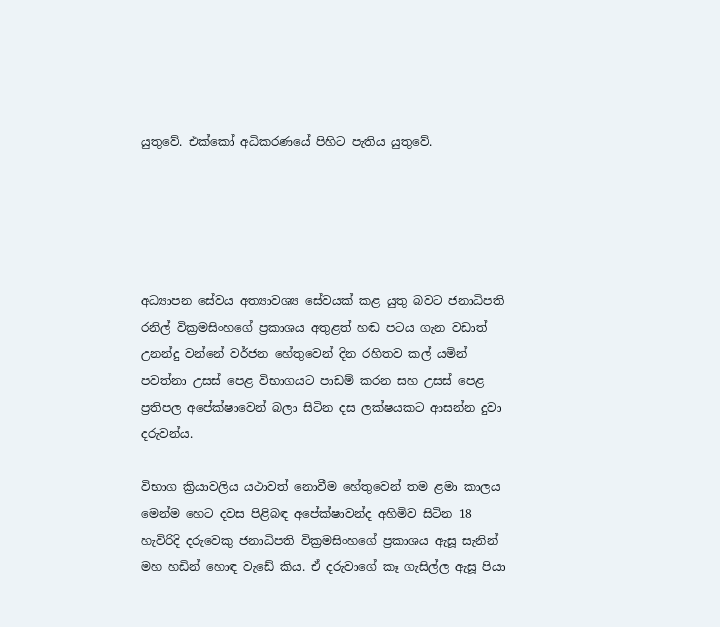යුතුවේ. එක්කෝ අධිකරණයේ පිහිට පැතිය යුතුවේ.





අධ්‍යාපන සේවය අත්‍යාවශ්‍ය සේවයක් කළ යුතු බවට ජනාධිපති රනිල් වික්‍රමසිංහගේ ප්‍රකාශය අතුළත් හඬ පටය ගැන වඩාත් උනන්දු වන්නේ වර්ජන හේතුවෙන් දින රහිතව කල් යමින් පවත්නා උසස් පෙළ විභාගයට පාඩම් කරන සහ උසස් පෙළ ප්‍රතිපල අපේක්ෂාවෙන් බලා සිටින දස ලක්ෂයකට ආසන්න දුවා දරුවන්ය.

විභාග ක්‍රියාවලිය යථාවත් නොවීම හේතුවෙන් තම ළමා කාලය මෙන්ම හෙට දවස පිළිබඳ අපේක්ෂාවන්ද අහිමිව සිටින 18 හැවිරිදි දරුවෙකු ජනාධිපති වික්‍රමසිංහගේ ප්‍රකාශය ඇසූ සැනින් මහ හඩින් හොඳ වැඩේ කිය. ඒ දරුවාගේ කෑ ගැසිල්ල ඇසූ පියා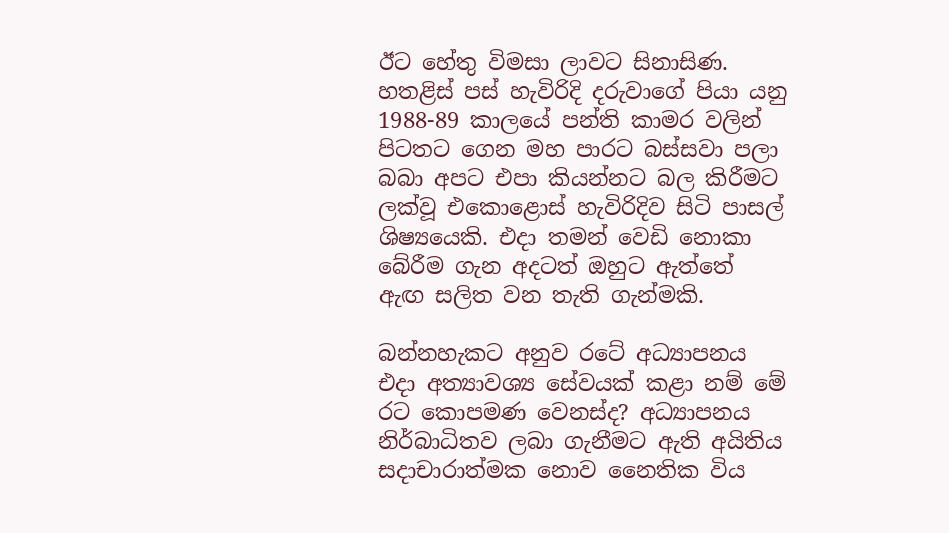ඊට හේතු විමසා ලාවට සිනාසිණ. හතළිස් පස් හැවිරිදි දරුවාගේ පියා යනු 1988-89 කාලයේ පන්ති කාමර වලින් පිටතට ගෙන මහ පාරට බස්සවා පලා බබා අපට එපා කියන්නට බල කිරීමට ලක්වූ එකොළොස් හැවිරිදිව සිටි පාසල් ශිෂ්‍යයෙකි. එදා තමන් වෙඩි නොකා බේරීම ගැන අදටත් ඔහුට ඇත්තේ ඇඟ සලිත වන තැති ගැන්මකි.

බන්නහැකට අනුව රටේ අධ්‍යාපනය එදා අත්‍යාවශ්‍ය සේවයක් කළා නම් මේ රට කොපමණ වෙනස්ද? අධ්‍යාපනය නිර්බාධිතව ලබා ගැනීමට ඇති අයිතිය සදාචාරාත්මක නොව නෛතික විය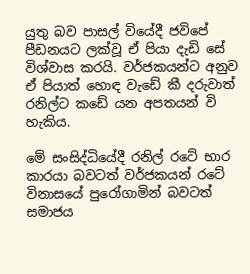යුතු බව පාසල් වියේදී ජවිපේ පීඩනයට ලක්වූ ඒ පියා දැඩි සේ විශ්වාස කරයි. වර්ජකයන්ට අනුව ඒ පියාත් හොඳ වැඩේ කී දරුවාත් රනිල්ට කඩේ යන අපතයන් වි හැකිය.

මේ සංසිද්ධියේදී රනිල් රටේ භාර කාරයා බවටත් වර්ජකයන් රටේ විනාසයේ පුරෝගාමින් බවටත් සමාජය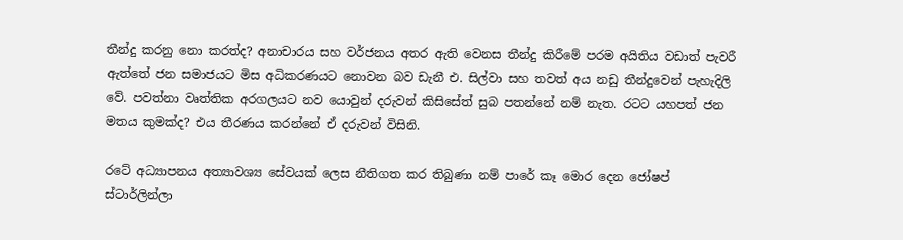තීන්දු කරනු නො කරත්ද? අනාචාරය සහ වර්ජනය අතර ඇති වෙනස තීන්දු කිරීමේ පරම අයිතිය වඩාත් පැවරී ඇත්තේ ජන සමාජයට මිස අධිකරණයට නොවන බව ඩැනී එ. සිල්වා සහ තවත් අය නඩු තීන්දුවෙන් පැහැදිලි වේ. පවත්නා වෘත්තික අරගලයට නව යොවුන් දරුවන් කිසිසේත් සුබ පතන්නේ නම් නැත. රටට යහපත් ජන මතය කුමක්ද? එය තීරණය කරන්නේ ඒ දරුවන් විසිනි.

රටේ අධ්‍යාපනය අත්‍යාවශ්‍ය සේවයක් ලෙස නීතිගත කර තිබුණා නම් පාරේ කෑ මොර දෙන ජෝෂප් ස්ටාර්ලින්ලා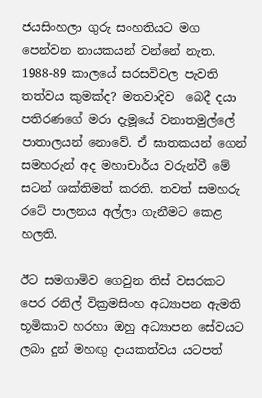ජයසිංහලා ගුරු සංහතියට මග පෙන්වන නායකයන් වන්නේ නැත. 1988-89 කාලයේ සරසවිවල පැවති තත්වය කුමක්ද? මතවාදිව  බෙදී දයා පතිරණගේ මරා දැමූයේ වනාතමුල්ලේ පාතාලයන් නොවේ. ඒ ඝාතකයන් ගෙන් සමහරුන් අද මහාචාර්ය වරුන්වී මේ සටන් ශක්තිමත් කරති. තවත් සමහරු රටේ පාලනය අල්ලා ගැනීමට කෙළ හලති.

ඊට සමගාමිව ගෙවුන තිස් වසරකට පෙර රනිල් වික්‍රමසිංහ අධ්‍යාපන ඇමති භූමිකාව හරහා ඔහු අධ්‍යාපන සේවයට ලබා දුන් මහඟු දායකත්වය යටපත්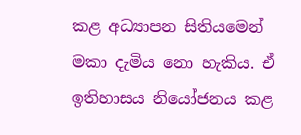කළ අධ්‍යාපන සිතියමෙන් මකා දැමිය නො හැකිය. ඒ ඉතිහාසය නියෝජනය කළ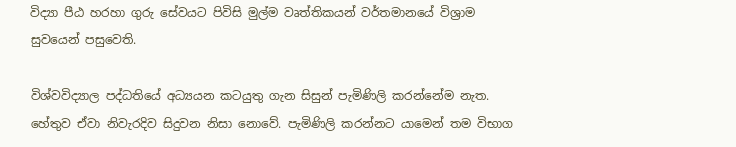විද්‍යා පීඨ හරහා ගුරු සේවයට පිවිසි මුල්ම වෘත්තිකයන් වර්තමානයේ විශ්‍රාම සුවයෙන් පසුවෙති.

විශ්වවිද්‍යාල පද්ධතියේ අධ්‍යයන කටයුතු ගැන සිසුන් පැමිණිලි කරන්නේම නැත. හේතුව ඒවා නිවැරදිව සිදුවන නිසා නොවේ. පැමිණිලි කරන්නට යාමෙන් තම විභාග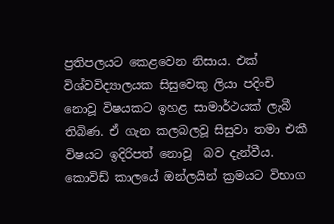ප්‍රතිපලයට කෙළවෙන නිසාය. එක් විශ්වවිද්‍යාලයක සිසුවෙකු ලියා පදිංචි නොවූ විෂයකට ඉහළ සාමාර්ථයක් ලැබී තිබිණ. ඒ ගැන කලබලවූ සිසුවා තමා එකී විෂයට ඉදිරිපත් නොවූ  බව දැන්වීය. කොවිඩ් කාලයේ ඔන්ලයින් ක්‍රමයට විභාග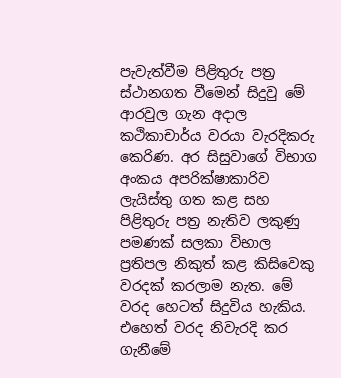පැවැත්වීම පිළිතුරු පත්‍ර ස්ථානගත වීමෙන් සිදුවු මේ ආරවුල ගැන අදාල කථිකාචාර්ය වරයා වැරදිකරු කෙරිණ. අර සිසුවාගේ විභාග අංකය අපරික්ෂාකාරිව ලැයිස්තු ගත කළ සහ පිළිතුරු පත්‍ර නැතිව ලකුණු පමණක් සලකා විභාල ප්‍රතිපල නිකුත් කළ කිසිවෙකු වරදක් කරලාම නැත. මේ වරද හෙටත් සිදුවිය හැකිය. එහෙත් වරද නිවැරදි කර ගැනීමේ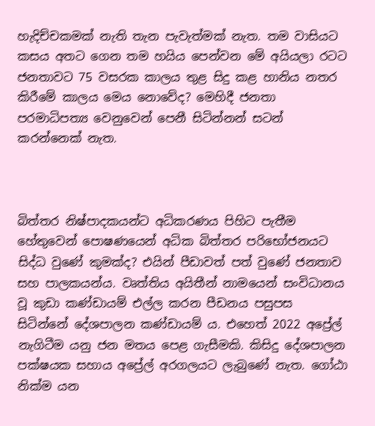හැදිච්චකමක් නැති තැන පැවැත්මක් නැත. තම වාසියට කසය අතට ගෙන තම හයිය පෙන්වන මේ අයියලා රටට ජනතාවට 75 වසරක කාලය තුළ සිදු කළ හානිය නතර කිරීමේ කාලය මෙය නොවේද? මෙහිදී ජනතා පරමාධිපත්‍ය වෙනුවෙන් පෙනී සිටින්නන් සටන් කරන්නෙක් නැත.



බිත්තර නිෂ්පාදකයන්ට අධිකරණය පිහිට පැතීම හේතුවෙන් පොෂණයෙන් අධික බිත්තර පරිභෝජනයට සිද්ධ වුණේ කුමක්ද? එයින් පීඩාවත් පත් වුණේ ජනතාව සහ පාලකයන්ය. වෘත්තිය අයිතීන් නාමයෙන් සංවිධානය වූ කුඩා කණ්ඩායම් එල්ල කරන පීඩනය පසුපස සිටින්නේ දේශපාලන කණ්ඩායම් ය. එහෙත් 2022 අප්‍රේල් නැගිටීම යනු ජන මතය පෙළ ගැසීමකි. කිසිදු දේශපාලන පක්ෂයක සහාය අප්‍රේල් අරගලයට ලැබුණේ නැත. ගෝඨා නික්ම යන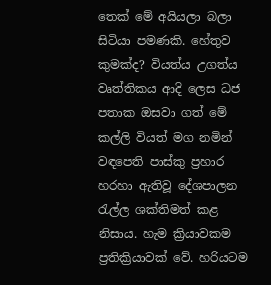තෙක් මේ අයියලා බලා සිටියා පමණකි. හේතුව කුමක්ද? වියත්ය උගත්ය වෘත්තිකය ආදි ලෙස ධජ පතාක ඔසවා ගත් මේ කල්ලි වියත් මග නමින් වඳපෙති පාස්කු ප්‍රහාර හරහා ඇතිවූ දේශපාලන රැල්ල ශක්තිමත් කළ නිසාය. හැම ක්‍රියාවකම ප්‍රතික්‍රියාවක් වේ. හරියටම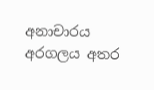අනාචාරය අරගලය අතර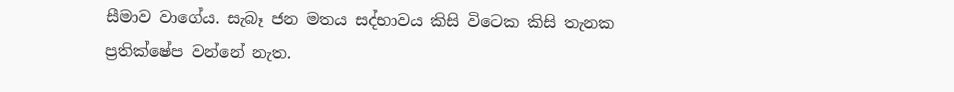සීමාව වාගේය. සැබෑ ජන මතය සද්භාවය කිසි විටෙක කිසි තැනක ප්‍රතික්ෂේප වන්නේ නැත.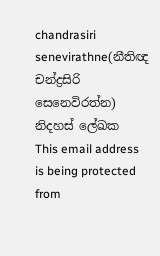chandrasiri senevirathne(නීතිඥ චන්ද්‍රසිරි සෙනෙවිරත්න)
නිදහස් ලේඛක
This email address is being protected from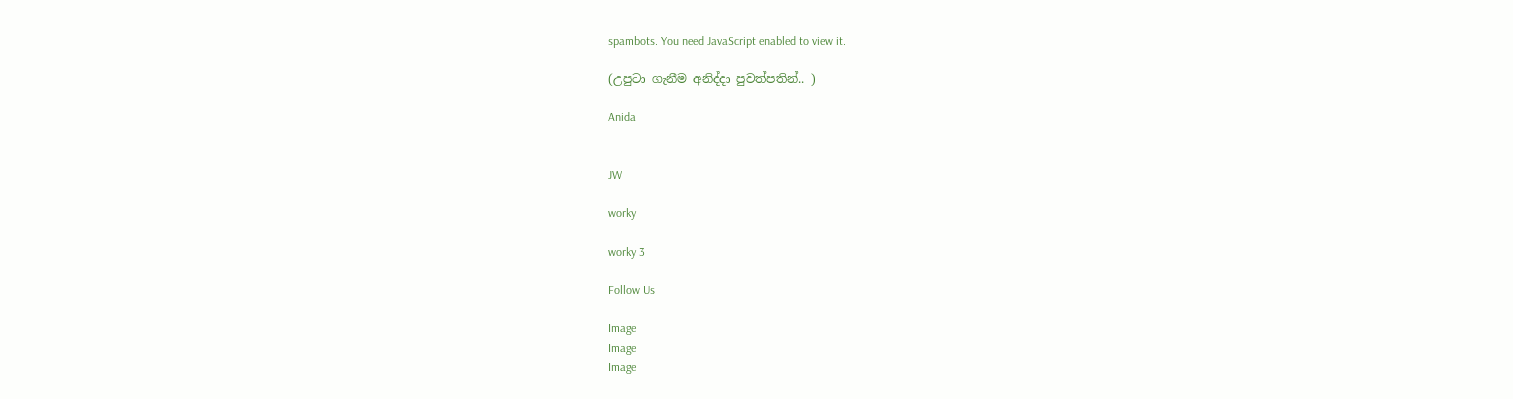spambots. You need JavaScript enabled to view it.

(උපුටා ගැනීම අනිද්දා පුවත්පතින්.. )

Anida


JW

worky

worky 3

Follow Us

Image
Image
Image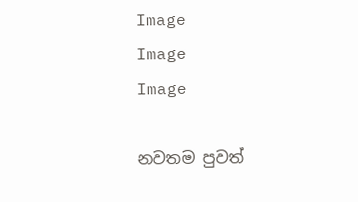Image
Image
Image

නවතම පුවත්